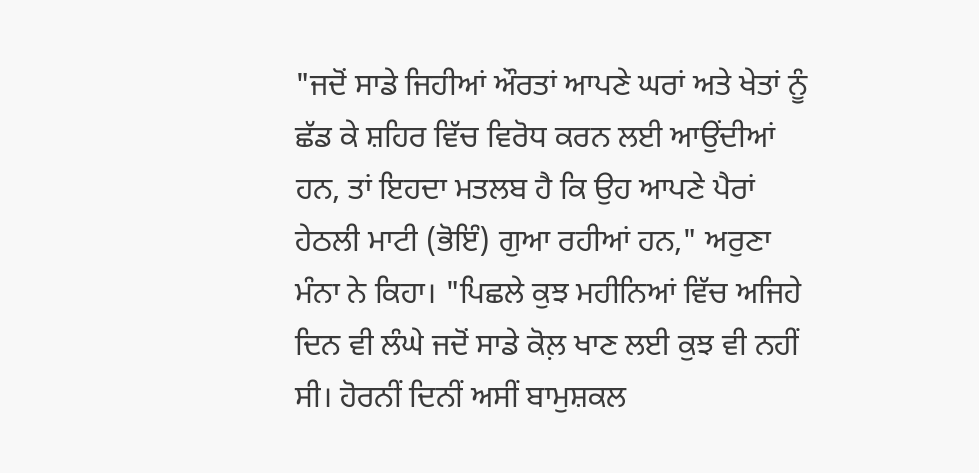"ਜਦੋਂ ਸਾਡੇ ਜਿਹੀਆਂ ਔਰਤਾਂ ਆਪਣੇ ਘਰਾਂ ਅਤੇ ਖੇਤਾਂ ਨੂੰ ਛੱਡ ਕੇ ਸ਼ਹਿਰ ਵਿੱਚ ਵਿਰੋਧ ਕਰਨ ਲਈ ਆਉਂਦੀਆਂ ਹਨ, ਤਾਂ ਇਹਦਾ ਮਤਲਬ ਹੈ ਕਿ ਉਹ ਆਪਣੇ ਪੈਰਾਂ ਹੇਠਲੀ ਮਾਟੀ (ਭੋਇੰ) ਗੁਆ ਰਹੀਆਂ ਹਨ," ਅਰੁਣਾ ਮੰਨਾ ਨੇ ਕਿਹਾ। "ਪਿਛਲੇ ਕੁਝ ਮਹੀਨਿਆਂ ਵਿੱਚ ਅਜਿਹੇ ਦਿਨ ਵੀ ਲੰਘੇ ਜਦੋਂ ਸਾਡੇ ਕੋਲ਼ ਖਾਣ ਲਈ ਕੁਝ ਵੀ ਨਹੀਂ ਸੀ। ਹੋਰਨੀਂ ਦਿਨੀਂ ਅਸੀਂ ਬਾਮੁਸ਼ਕਲ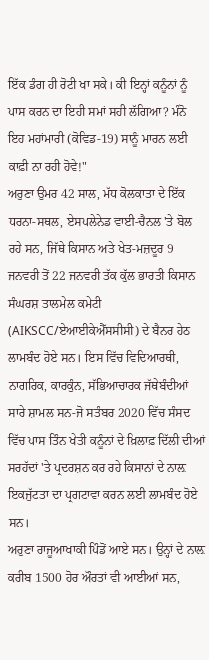ਇੱਕ ਡੰਗ ਹੀ ਰੋਟੀ ਖਾ ਸਕੇ। ਕੀ ਇਨ੍ਹਾਂ ਕਨੂੰਨਾਂ ਨੂੰ ਪਾਸ ਕਰਨ ਦਾ ਇਹੀ ਸਮਾਂ ਸਹੀ ਲੱਗਿਆ? ਮੰਨੋ ਇਹ ਮਹਾਂਮਾਰੀ (ਕੋਵਿਡ-19) ਸਾਨੂੰ ਮਾਰਨ ਲਈ ਕਾਫ਼ੀ ਨਾ ਰਹੀ ਹੋਵੇ!"
ਅਰੁਣਾ ਉਮਰ 42 ਸਾਲ, ਮੱਧ ਕੋਲਕਾਤਾ ਦੇ ਇੱਕ ਧਰਨਾ-ਸਥਲ, ਏਸਪਲੇਨੇਡ ਵਾਈ-ਚੈਨਲ 'ਤੇ ਬੋਲ ਰਹੇ ਸਨ, ਜਿੱਥੇ ਕਿਸਾਨ ਅਤੇ ਖੇਤ-ਮਜ਼ਦੂਰ 9 ਜਨਵਰੀ ਤੋਂ 22 ਜਨਵਰੀ ਤੱਕ ਕੁੱਲ ਭਾਰਤੀ ਕਿਸਾਨ ਸੰਘਰਸ਼ ਤਾਲਮੇਲ ਕਮੇਟੀ (AIKSCC/ਏਆਈਕੇਐੱਸਸੀਸੀ) ਦੇ ਬੈਨਰ ਹੇਠ ਲਾਮਬੰਦ ਹੋਏ ਸਨ। ਇਸ ਵਿੱਚ ਵਿਦਿਆਰਥੀ, ਨਾਗਰਿਕ, ਕਾਰਕੁੰਨ, ਸੱਭਿਆਚਾਰਕ ਜੱਥੇਬੰਦੀਆਂ ਸਾਰੇ ਸ਼ਾਮਲ ਸਨ-ਜੋ ਸਤੰਬਰ 2020 ਵਿੱਚ ਸੰਸਦ ਵਿੱਚ ਪਾਸ ਤਿੰਨ ਖੇਤੀ ਕਨੂੰਨਾਂ ਦੇ ਖ਼ਿਲਾਫ਼ ਦਿੱਲੀ ਦੀਆਂ ਸਰਹੱਦਾਂ 'ਤੇ ਪ੍ਰਦਰਸ਼ਨ ਕਰ ਰਹੇ ਕਿਸਾਨਾਂ ਦੇ ਨਾਲ਼ ਇਕਜੁੱਟਤਾ ਦਾ ਪ੍ਰਗਟਾਵਾ ਕਰਨ ਲਈ ਲਾਮਬੰਦ ਹੋਏ ਸਨ।
ਅਰੁਣਾ ਰਾਜੂਆਖਾਕੀ ਪਿੰਡੋਂ ਆਏ ਸਨ। ਉਨ੍ਹਾਂ ਦੇ ਨਾਲ਼ ਕਰੀਬ 1500 ਹੋਰ ਔਰਤਾਂ ਵੀ ਆਈਆਂ ਸਨ,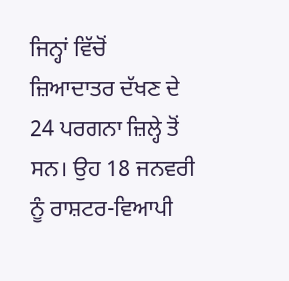ਜਿਨ੍ਹਾਂ ਵਿੱਚੋਂ ਜ਼ਿਆਦਾਤਰ ਦੱਖਣ ਦੇ 24 ਪਰਗਨਾ ਜ਼ਿਲ੍ਹੇ ਤੋਂ ਸਨ। ਉਹ 18 ਜਨਵਰੀ ਨੂੰ ਰਾਸ਼ਟਰ-ਵਿਆਪੀ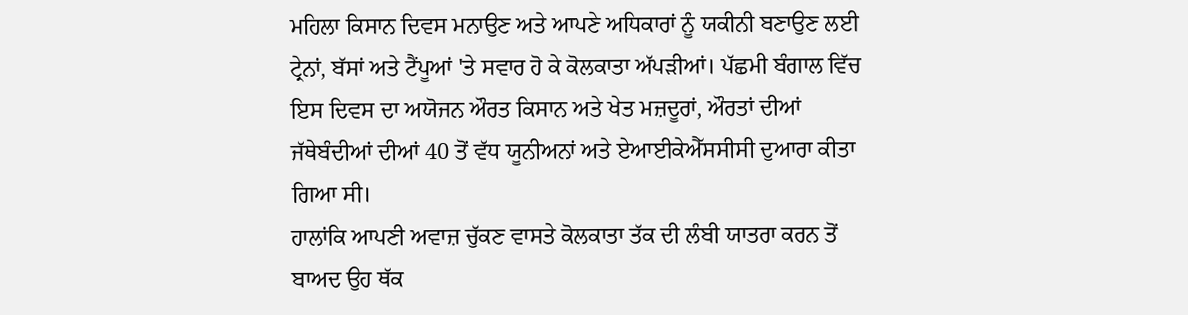ਮਹਿਲਾ ਕਿਸਾਨ ਦਿਵਸ ਮਨਾਉਣ ਅਤੇ ਆਪਣੇ ਅਧਿਕਾਰਾਂ ਨੂੰ ਯਕੀਨੀ ਬਣਾਉਣ ਲਈ ਟ੍ਰੇਨਾਂ, ਬੱਸਾਂ ਅਤੇ ਟੈਂਪੂਆਂ 'ਤੇ ਸਵਾਰ ਹੋ ਕੇ ਕੋਲਕਾਤਾ ਅੱਪੜੀਆਂ। ਪੱਛਮੀ ਬੰਗਾਲ ਵਿੱਚ ਇਸ ਦਿਵਸ ਦਾ ਅਯੋਜਨ ਔਰਤ ਕਿਸਾਨ ਅਤੇ ਖੇਤ ਮਜ਼ਦੂਰਾਂ, ਔਰਤਾਂ ਦੀਆਂ ਜੱਥੇਬੰਦੀਆਂ ਦੀਆਂ 40 ਤੋਂ ਵੱਧ ਯੂਨੀਅਨਾਂ ਅਤੇ ਏਆਈਕੇਐੱਸਸੀਸੀ ਦੁਆਰਾ ਕੀਤਾ ਗਿਆ ਸੀ।
ਹਾਲਾਂਕਿ ਆਪਣੀ ਅਵਾਜ਼ ਚੁੱਕਣ ਵਾਸਤੇ ਕੋਲਕਾਤਾ ਤੱਕ ਦੀ ਲੰਬੀ ਯਾਤਰਾ ਕਰਨ ਤੋਂ ਬਾਅਦ ਉਹ ਥੱਕ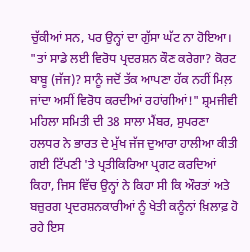ਚੁੱਕੀਆਂ ਸਨ, ਪਰ ਉਨ੍ਹਾਂ ਦਾ ਗੁੱਸਾ ਘੱਟ ਨਾ ਹੋਇਆ। "ਤਾਂ ਸਾਡੇ ਲਈ ਵਿਰੋਧ ਪ੍ਰਦਰਸ਼ਨ ਕੌਣ ਕਰੇਗਾ? ਕੋਰਟ ਬਾਬੂ (ਜੱਜ)? ਸਾਨੂੰ ਜਦੋਂ ਤੱਕ ਆਪਣਾ ਹੱਕ ਨਹੀਂ ਮਿਲ਼ ਜਾਂਦਾ ਅਸੀਂ ਵਿਰੋਧ ਕਰਦੀਆਂ ਰਹਾਂਗੀਆਂ!" ਸ਼੍ਰਮਜੀਵੀ ਮਹਿਲਾ ਸਮਿਤੀ ਦੀ 38 ਸਾਲਾ ਮੈਂਬਰ, ਸੁਪਰਣਾ ਹਲਧਰ ਨੇ ਭਾਰਤ ਦੇ ਮੁੱਖ ਜੱਜ ਦੁਆਰਾ ਹਾਲੀਆ ਕੀਤੀ ਗਈ ਟਿੱਪਣੀ 'ਤੇ ਪ੍ਰਤੀਕਿਰਿਆ ਪ੍ਰਗਟ ਕਰਦਿਆਂ ਕਿਹਾ, ਜਿਸ ਵਿੱਚ ਉਨ੍ਹਾਂ ਨੇ ਕਿਹਾ ਸੀ ਕਿ ਔਰਤਾਂ ਅਤੇ ਬਜ਼ੁਰਗ ਪ੍ਰਦਰਸ਼ਨਕਾਰੀਆਂ ਨੂੰ ਖੇਤੀ ਕਨੂੰਨਾਂ ਖ਼ਿਲਾਫ਼ ਹੋ ਰਹੇ ਇਸ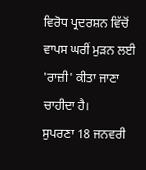ਵਿਰੋਧ ਪ੍ਰਦਰਸ਼ਨ ਵਿੱਚੋਂ ਵਾਪਸ ਘਰੀਂ ਮੁੜਨ ਲਈ 'ਰਾਜ਼ੀ' ਕੀਤਾ ਜਾਣਾ ਚਾਹੀਦਾ ਹੈ।
ਸੁਪਰਣਾ 18 ਜਨਵਰੀ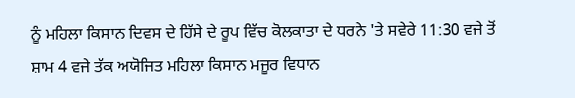ਨੂੰ ਮਹਿਲਾ ਕਿਸਾਨ ਦਿਵਸ ਦੇ ਹਿੱਸੇ ਦੇ ਰੂਪ ਵਿੱਚ ਕੋਲਕਾਤਾ ਦੇ ਧਰਨੇ 'ਤੇ ਸਵੇਰੇ 11:30 ਵਜੇ ਤੋਂ ਸ਼ਾਮ 4 ਵਜੇ ਤੱਕ ਅਯੋਜਿਤ ਮਹਿਲਾ ਕਿਸਾਨ ਮਜੂਰ ਵਿਧਾਨ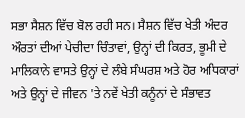ਸਭਾ ਸੈਸ਼ਨ ਵਿੱਚ ਬੋਲ ਰਹੀ ਸਨ। ਸੈਸ਼ਨ ਵਿੱਚ ਖੇਤੀ ਅੰਦਰ ਔਰਤਾਂ ਦੀਆਂ ਪੇਚੀਦਾ ਚਿੰਤਾਵਾਂ, ਉਨ੍ਹਾਂ ਦੀ ਕਿਰਤ, ਭੂਮੀ ਦੇ ਮਾਲਿਕਾਨੇ ਵਾਸਤੇ ਉਨ੍ਹਾਂ ਦੇ ਲੰਬੇ ਸੰਘਰਸ਼ ਅਤੇ ਹੋਰ ਅਧਿਕਾਰਾਂ ਅਤੇ ਉਨ੍ਹਾਂ ਦੇ ਜੀਵਨ 'ਤੇ ਨਵੇਂ ਖੇਤੀ ਕਨੂੰਨਾਂ ਦੇ ਸੰਭਾਵਤ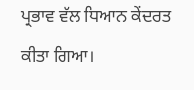ਪ੍ਰਭਾਵ ਵੱਲ ਧਿਆਨ ਕੇਂਦਰਤ ਕੀਤਾ ਗਿਆ।